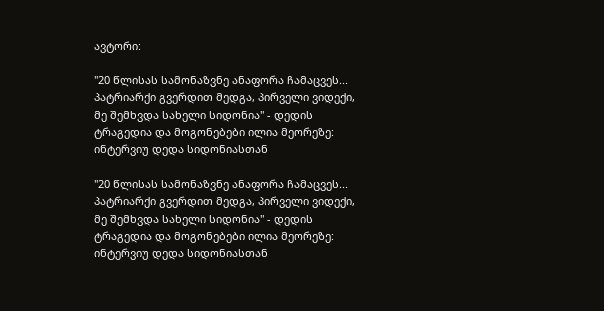ავტორი:

"20 წლისას სამონაზვნე ანაფორა ჩამაცვეს... პატრიარქი გვერდით მედგა, პირველი ვიდექი, მე შემხვდა სახელი სიდონია" - დედის ტრაგედია და მოგონებები ილია მეორეზე: ინტერვიუ დედა სიდონიასთან

"20 წლისას სამონაზვნე ანაფორა ჩამაცვეს... პატრიარქი გვერდით მედგა, პირველი ვიდექი, მე შემხვდა სახელი სიდონია" - დედის ტრაგედია და მოგონებები ილია მეორეზე: ინტერვიუ დედა სიდონიასთან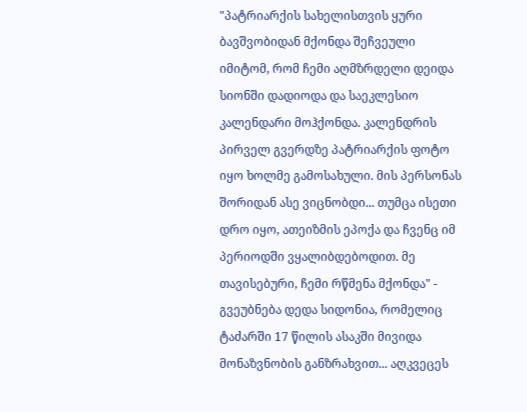"პატრიარქის სახელისთვის ყური ბავშვობიდან მქონდა შეჩვეული იმიტომ, რომ ჩემი აღმზრდელი დეიდა სიონში დადიოდა და საეკლესიო კალენდარი მოჰქონდა. კალენდრის პირველ გვერდზე პატრიარქის ფოტო იყო ხოლმე გამოსახული. მის პერსონას შორიდან ასე ვიცნობდი... თუმცა ისეთი დრო იყო, ათეიზმის ეპოქა და ჩვენც იმ პერიოდში ვყალიბდებოდით. მე თავისებური, ჩემი რწმენა მქონდა" - გვეუბნება დედა სიდონია, რომელიც ტაძარში 17 წილის ასაკში მივიდა მონაზვნობის განზრახვით... აღკვეცეს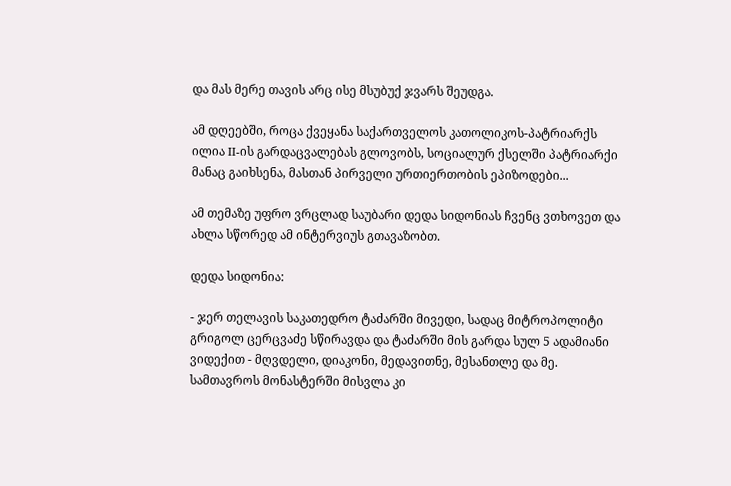და მას მერე თავის არც ისე მსუბუქ ჯვარს შეუდგა.

ამ დღეებში, როცა ქვეყანა საქართველოს კათოლიკოს-პატრიარქს ილია II-ის გარდაცვალებას გლოვობს, სოციალურ ქსელში პატრიარქი მანაც გაიხსენა, მასთან პირველი ურთიერთობის ეპიზოდები...

ამ თემაზე უფრო ვრცლად საუბარი დედა სიდონიას ჩვენც ვთხოვეთ და ახლა სწორედ ამ ინტერვიუს გთავაზობთ.

დედა სიდონია:

- ჯერ თელავის საკათედრო ტაძარში მივედი, სადაც მიტროპოლიტი გრიგოლ ცერცვაძე სწირავდა და ტაძარში მის გარდა სულ 5 ადამიანი ვიდექით - მღვდელი, დიაკონი, მედავითნე, მესანთლე და მე. სამთავროს მონასტერში მისვლა კი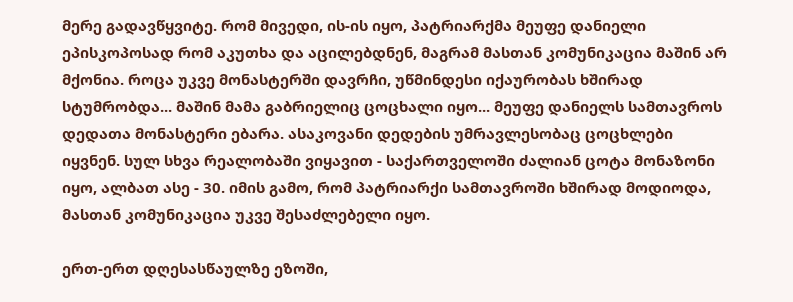მერე გადავწყვიტე. რომ მივედი, ის-ის იყო, პატრიარქმა მეუფე დანიელი ეპისკოპოსად რომ აკუთხა და აცილებდნენ, მაგრამ მასთან კომუნიკაცია მაშინ არ მქონია. როცა უკვე მონასტერში დავრჩი, უწმინდესი იქაურობას ხშირად სტუმრობდა... მაშინ მამა გაბრიელიც ცოცხალი იყო... მეუფე დანიელს სამთავროს დედათა მონასტერი ებარა. ასაკოვანი დედების უმრავლესობაც ცოცხლები იყვნენ. სულ სხვა რეალობაში ვიყავით - საქართველოში ძალიან ცოტა მონაზონი იყო, ალბათ ასე - 30. იმის გამო, რომ პატრიარქი სამთავროში ხშირად მოდიოდა, მასთან კომუნიკაცია უკვე შესაძლებელი იყო.

ერთ-ერთ დღესასწაულზე ეზოში,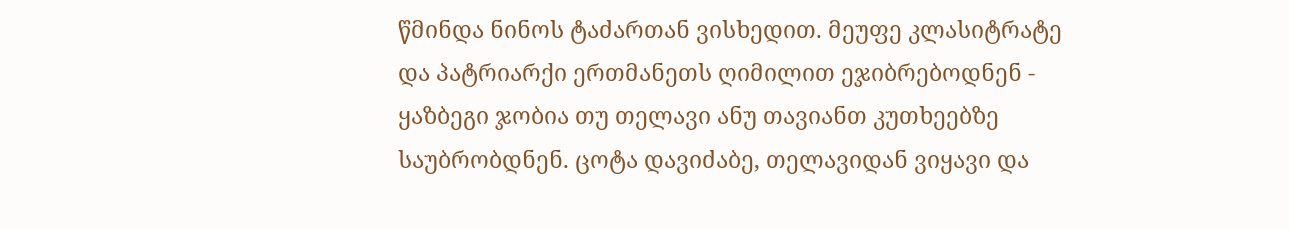წმინდა ნინოს ტაძართან ვისხედით. მეუფე კლასიტრატე და პატრიარქი ერთმანეთს ღიმილით ეჯიბრებოდნენ - ყაზბეგი ჯობია თუ თელავი ანუ თავიანთ კუთხეებზე საუბრობდნენ. ცოტა დავიძაბე, თელავიდან ვიყავი და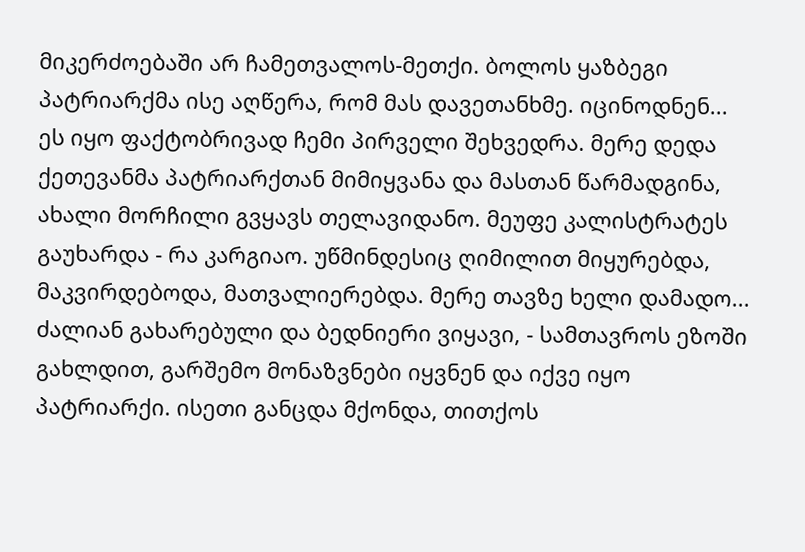მიკერძოებაში არ ჩამეთვალოს-მეთქი. ბოლოს ყაზბეგი პატრიარქმა ისე აღწერა, რომ მას დავეთანხმე. იცინოდნენ... ეს იყო ფაქტობრივად ჩემი პირველი შეხვედრა. მერე დედა ქეთევანმა პატრიარქთან მიმიყვანა და მასთან წარმადგინა, ახალი მორჩილი გვყავს თელავიდანო. მეუფე კალისტრატეს გაუხარდა - რა კარგიაო. უწმინდესიც ღიმილით მიყურებდა, მაკვირდებოდა, მათვალიერებდა. მერე თავზე ხელი დამადო... ძალიან გახარებული და ბედნიერი ვიყავი, - სამთავროს ეზოში გახლდით, გარშემო მონაზვნები იყვნენ და იქვე იყო პატრიარქი. ისეთი განცდა მქონდა, თითქოს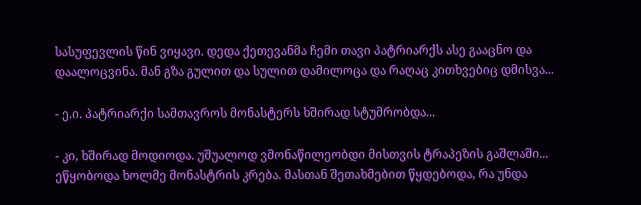სასუფევლის წინ ვიყავი. დედა ქეთევანმა ჩემი თავი პატრიარქს ასე გააცნო და დაალოცვინა. მან გზა გულით და სულით დამილოცა და რაღაც კითხვებიც დმისვა...

- ე.ი. პატრიარქი სამთავროს მონასტერს ხშირად სტუმრობდა...

- კი, ხშირად მოდიოდა. უშუალოდ ვმონაწილეობდი მისთვის ტრაპეზის გაშლაში... ეწყობოდა ხოლმე მონასტრის კრება. მასთან შეთახმებით წყდებოდა, რა უნდა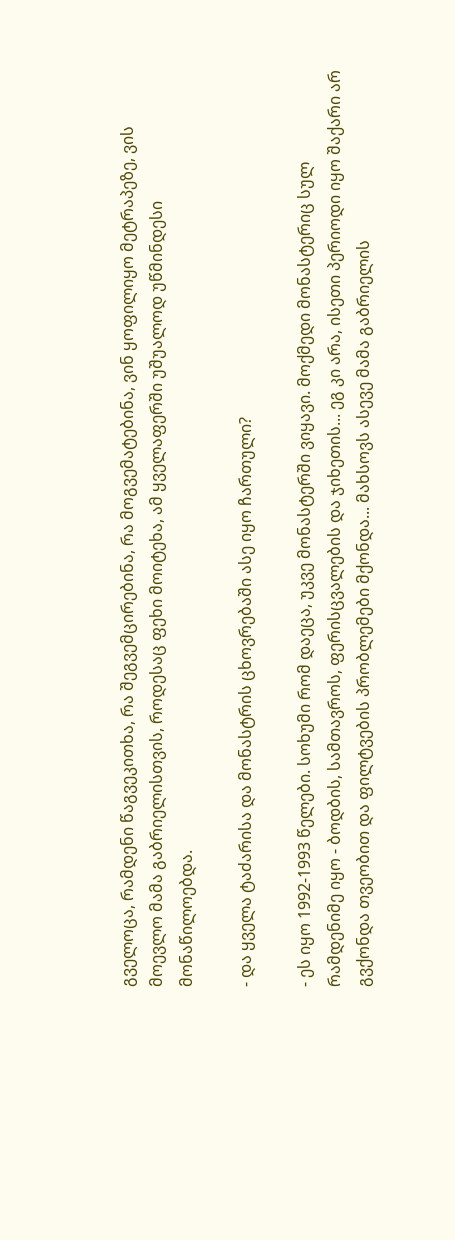გველოცა, რამდენი წაგვეკითხა, რა შეგვემცირებინა, რა მოგვემატებინა, ვინ ყოფილიყო მეტრაპეზე, ვის მოევლო მამა გაბრიელისთვის, როდესაც ფეხი მოიტეხა, ამ ყველაფერში უშუალოდ უწმინდესი მონაწილოებდა.

- და ყველა ტაძარისა და მონასტრის ცხოვრებაში ასე იყო ჩართული?

- ეს იყო 1992-1993 წელები. სოხუმი რომ დაეცა, უკვე მონასტერში ვიყავი. მოქმედი მონასტერიც სულ რამდენიმე იყო - ბოდბის, სამთავროს, ფერისცვალების და ჯიხეთის... ეგ კი არა, ისეთი პერიოდი იყო შაქარი არ გვქონდა თვეობით და ფილტვების პრობლემები მქონდა... მახსოვს ასევე მამა გაბრიელის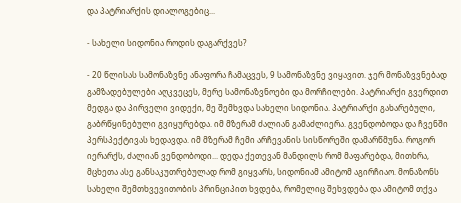და პატრიარქის დიალოგებიც...

- სახელი სიდონია როდის დაგარქვეს?

- 20 წლისას სამონაზვნე ანაფორა ჩამაცვეს, 9 სამონაზვნე ვიყავით. ჯერ მონაზვვნებად გამზადებულები აღკვეცეს, მერე სამონაზვნოები და მორჩილები. პატრიარქი გვერდით მედგა და პირველი ვიდექი, მე შემხვდა სახელი სიდონია. პატრიარქი გახარებული, გაბრწყინებული გვიყურებდა. იმ მზერამ ძალიან გამაძლიერა. გვენდობოდა და ჩვენში პერსპექტივას ხედავდა. იმ მზერამ ჩემი არჩევანის სისწორეში დამარწმუნა. როგორ იერარქს, ძალიან ვენდობოდი... დედა ქეთევან მანდილს რომ მაფარებდა, მითხრა, მცხეთა ასე განსაკუთრებულად რომ გიყვარს, სიდონიამ ამიტომ აგირჩიაო. მონაზონს სახელი შემთხვევითობის პრინციპით ხვდება, რომელიც შეხვდება და ამიტომ თქვა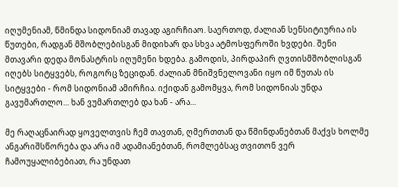იღუმენიამ, წმინდა სიდონიამ თავად აგირჩიაო. საერთოდ, ძალიან სენსიტიურია ის წუთები, რადგან მშობლებისგან მიდიხარ და სხვა ატმოსფეროში ხვდები. შენი მთავარი დედა მონასტრის იღუმენი ხდება. გამოდის, პირდაპირ ღვთისმშობლისგან იღებს სიტყვებს, როგორც ზეციდან. ძალიან მნიშვნელოვანი იყო იმ წუთას ის სიტყვები - რომ სიდონიამ ამირჩია. იქიდან გამომყვა, რომ სიდონიას უნდა გავუმართლო... ხან ვუმართლებ და ხან - არა...

მე რაღაცნაირად ყოველთვის ჩემ თავთან, ღმერთთან და წმინდანებთან მაქვს ხოლმე ანგარიშსწორება და არა იმ ადამიანებთან, რომლებსაც თვითონ ვერ ჩამოუყალიბებიათ, რა უნდათ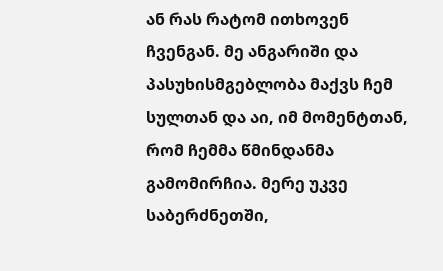ან რას რატომ ითხოვენ ჩვენგან. მე ანგარიში და პასუხისმგებლობა მაქვს ჩემ სულთან და აი, იმ მომენტთან, რომ ჩემმა წმინდანმა გამომირჩია. მერე უკვე საბერძნეთში,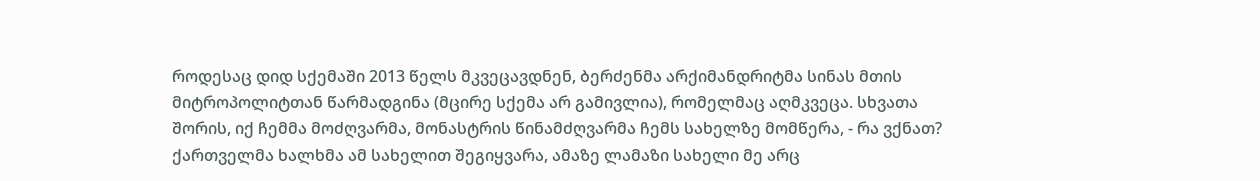როდესაც დიდ სქემაში 2013 წელს მკვეცავდნენ, ბერძენმა არქიმანდრიტმა სინას მთის მიტროპოლიტთან წარმადგინა (მცირე სქემა არ გამივლია), რომელმაც აღმკვეცა. სხვათა შორის, იქ ჩემმა მოძღვარმა, მონასტრის წინამძღვარმა ჩემს სახელზე მომწერა, - რა ვქნათ? ქართველმა ხალხმა ამ სახელით შეგიყვარა, ამაზე ლამაზი სახელი მე არც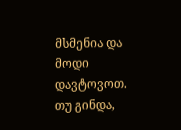მსმენია და მოდი დავტოვოთ. თუ გინდა,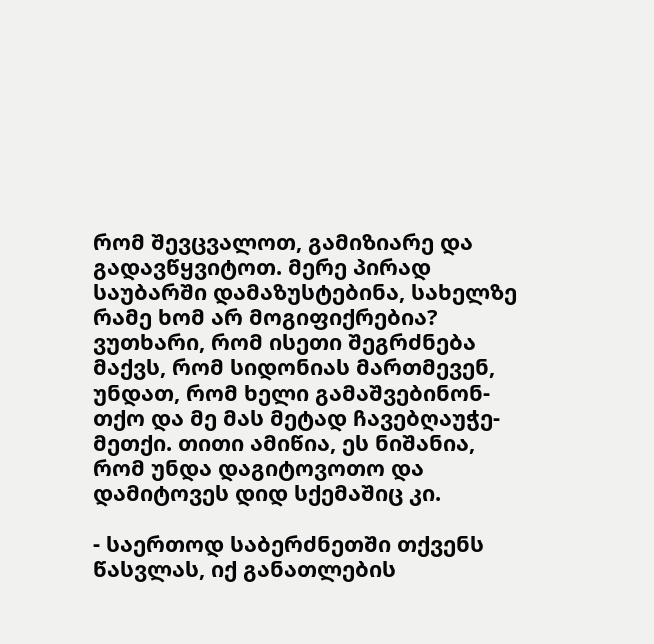რომ შევცვალოთ, გამიზიარე და გადავწყვიტოთ. მერე პირად საუბარში დამაზუსტებინა, სახელზე რამე ხომ არ მოგიფიქრებია? ვუთხარი, რომ ისეთი შეგრძნება მაქვს, რომ სიდონიას მართმევენ, უნდათ, რომ ხელი გამაშვებინონ-თქო და მე მას მეტად ჩავებღაუჭე-მეთქი. თითი ამიწია, ეს ნიშანია, რომ უნდა დაგიტოვოთო და დამიტოვეს დიდ სქემაშიც კი.

- საერთოდ საბერძნეთში თქვენს წასვლას, იქ განათლების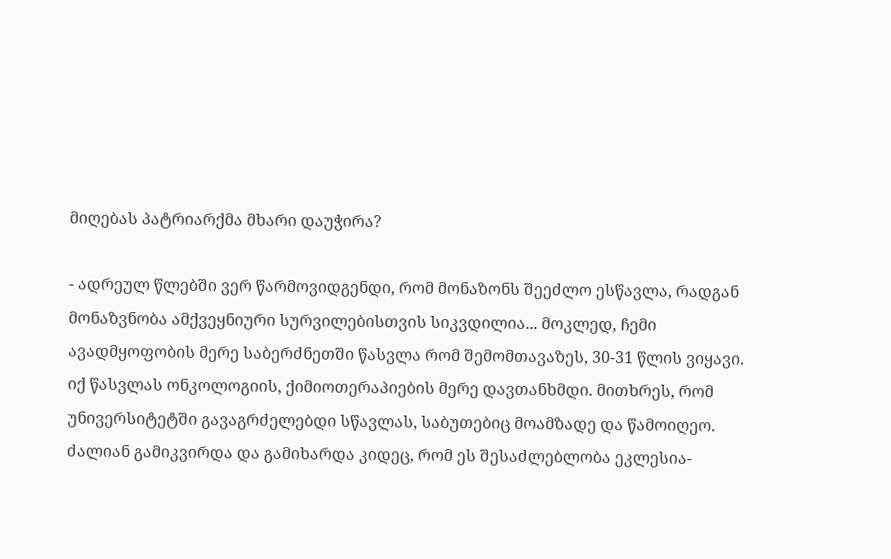მიღებას პატრიარქმა მხარი დაუჭირა?

- ადრეულ წლებში ვერ წარმოვიდგენდი, რომ მონაზონს შეეძლო ესწავლა, რადგან მონაზვნობა ამქვეყნიური სურვილებისთვის სიკვდილია... მოკლედ, ჩემი ავადმყოფობის მერე საბერძნეთში წასვლა რომ შემომთავაზეს, 30-31 წლის ვიყავი. იქ წასვლას ონკოლოგიის, ქიმიოთერაპიების მერე დავთანხმდი. მითხრეს, რომ უნივერსიტეტში გავაგრძელებდი სწავლას, საბუთებიც მოამზადე და წამოიღეო. ძალიან გამიკვირდა და გამიხარდა კიდეც, რომ ეს შესაძლებლობა ეკლესია-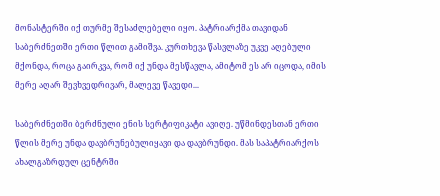მონასტერში იქ თურმე შესაძლებელი იყო. პატრიარქმა თავიდან საბერძნეთში ერთი წლით გამიშვა. კურთხევა წასვლაზე უკვე აღებული მქონდა, როცა გაირკვა, რომ იქ უნდა მესწავლა, ამიტომ ეს არ იცოდა, იმის მერე აღარ შევხვედრივარ, მალევე წავედი...

საბერძნეთში ბერძნული ენის სერტიფიკატი ავიღე. უწმინდესთან ერთი წლის მერე უნდა დავბრუნებულიყავი და დავბრუნდი. მას საპატრიარქოს ახალგაზრდულ ცენტრში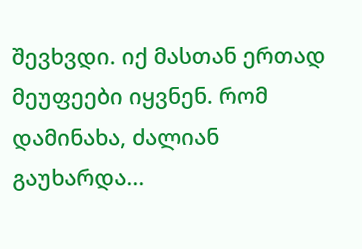შევხვდი. იქ მასთან ერთად მეუფეები იყვნენ. რომ დამინახა, ძალიან გაუხარდა...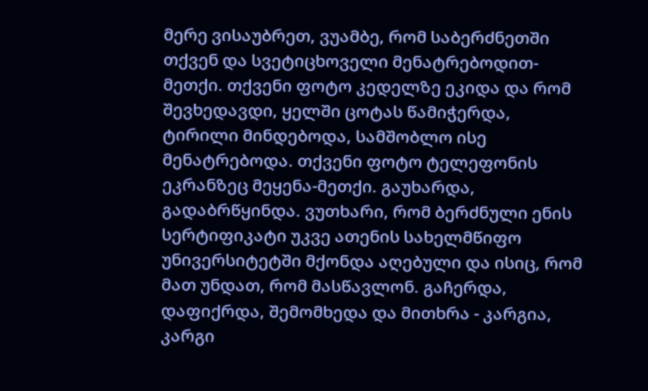მერე ვისაუბრეთ, ვუამბე, რომ საბერძნეთში თქვენ და სვეტიცხოველი მენატრებოდით-მეთქი. თქვენი ფოტო კედელზე ეკიდა და რომ შევხედავდი, ყელში ცოტას წამიჭერდა, ტირილი მინდებოდა, სამშობლო ისე მენატრებოდა. თქვენი ფოტო ტელეფონის ეკრანზეც მეყენა-მეთქი. გაუხარდა, გადაბრწყინდა. ვუთხარი, რომ ბერძნული ენის სერტიფიკატი უკვე ათენის სახელმწიფო უნივერსიტეტში მქონდა აღებული და ისიც, რომ მათ უნდათ, რომ მასწავლონ. გაჩერდა, დაფიქრდა, შემომხედა და მითხრა - კარგია, კარგი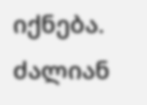იქნება. ძალიან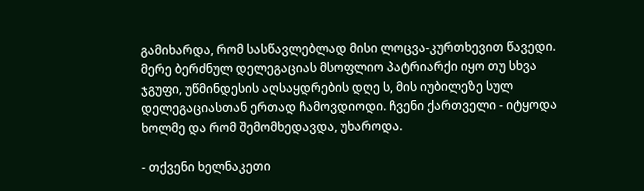გამიხარდა, რომ სასწავლებლად მისი ლოცვა-კურთხევით წავედი. მერე ბერძნულ დელეგაციას მსოფლიო პატრიარქი იყო თუ სხვა ჯგუფი, უწმინდესის აღსაყდრების დღე ს, მის იუბილეზე სულ დელეგაციასთან ერთად ჩამოვდიოდი. ჩვენი ქართველი - იტყოდა ხოლმე და რომ შემომხედავდა, უხაროდა.

- თქვენი ხელნაკეთი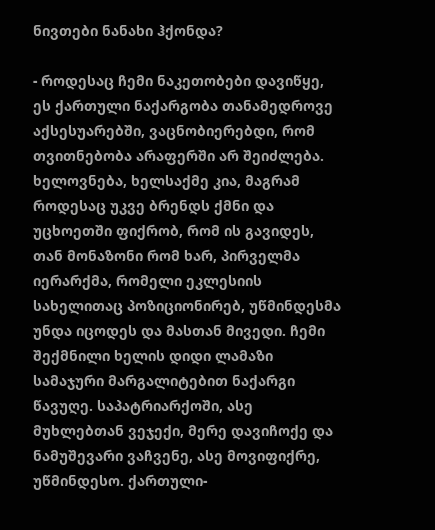ნივთები ნანახი ჰქონდა?

- როდესაც ჩემი ნაკეთობები დავიწყე, ეს ქართული ნაქარგობა თანამედროვე აქსესუარებში, ვაცნობიერებდი, რომ თვითნებობა არაფერში არ შეიძლება. ხელოვნება, ხელსაქმე კია, მაგრამ როდესაც უკვე ბრენდს ქმნი და უცხოეთში ფიქრობ, რომ ის გავიდეს, თან მონაზონი რომ ხარ, პირველმა იერარქმა, რომელი ეკლესიის სახელითაც პოზიციონირებ, უწმინდესმა უნდა იცოდეს და მასთან მივედი. ჩემი შექმნილი ხელის დიდი ლამაზი სამაჯური მარგალიტებით ნაქარგი წავუღე. საპატრიარქოში, ასე მუხლებთან ვეჯექი, მერე დავიჩოქე და ნამუშევარი ვაჩვენე, ასე მოვიფიქრე, უწმინდესო. ქართული-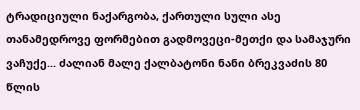ტრადიციული ნაქარგობა, ქართული სული ასე თანამედროვე ფორმებით გადმოვეცი-მეთქი და სამაჯური ვაჩუქე... ძალიან მალე ქალბატონი ნანი ბრეკვაძის 80 წლის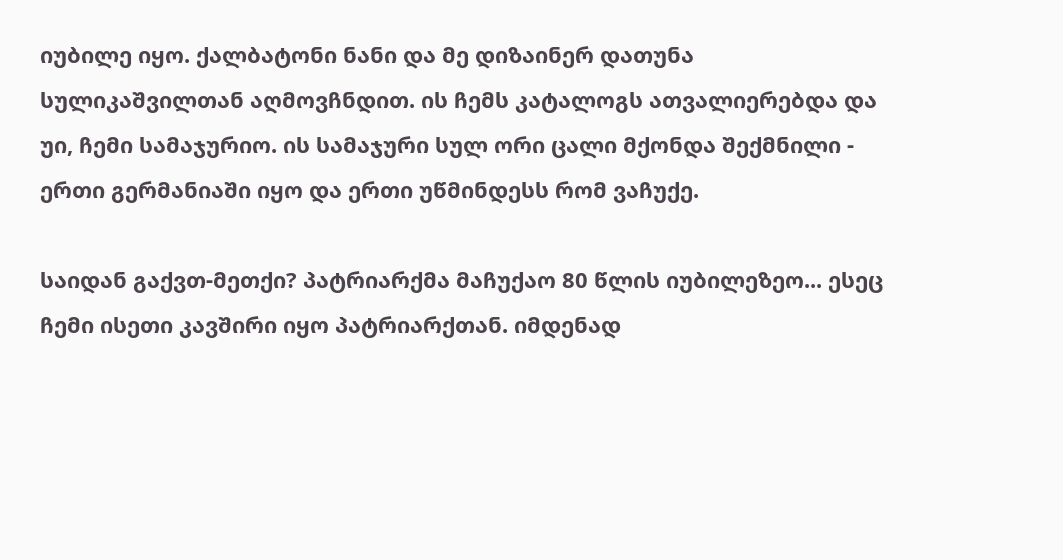იუბილე იყო. ქალბატონი ნანი და მე დიზაინერ დათუნა სულიკაშვილთან აღმოვჩნდით. ის ჩემს კატალოგს ათვალიერებდა და უი, ჩემი სამაჯურიო. ის სამაჯური სულ ორი ცალი მქონდა შექმნილი - ერთი გერმანიაში იყო და ერთი უწმინდესს რომ ვაჩუქე.

საიდან გაქვთ-მეთქი? პატრიარქმა მაჩუქაო 80 წლის იუბილეზეო... ესეც ჩემი ისეთი კავშირი იყო პატრიარქთან. იმდენად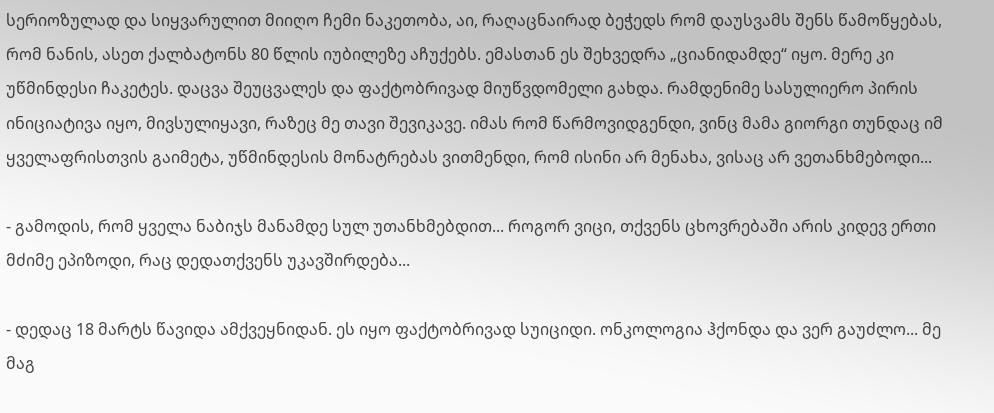სერიოზულად და სიყვარულით მიიღო ჩემი ნაკეთობა, აი, რაღაცნაირად ბეჭედს რომ დაუსვამს შენს წამოწყებას, რომ ნანის, ასეთ ქალბატონს 80 წლის იუბილეზე აჩუქებს. ემასთან ეს შეხვედრა „ციანიდამდე“ იყო. მერე კი უწმინდესი ჩაკეტეს. დაცვა შეუცვალეს და ფაქტობრივად მიუწვდომელი გახდა. რამდენიმე სასულიერო პირის ინიციატივა იყო, მივსულიყავი, რაზეც მე თავი შევიკავე. იმას რომ წარმოვიდგენდი, ვინც მამა გიორგი თუნდაც იმ ყველაფრისთვის გაიმეტა, უწმინდესის მონატრებას ვითმენდი, რომ ისინი არ მენახა, ვისაც არ ვეთანხმებოდი...

- გამოდის, რომ ყველა ნაბიჯს მანამდე სულ უთანხმებდით... როგორ ვიცი, თქვენს ცხოვრებაში არის კიდევ ერთი მძიმე ეპიზოდი, რაც დედათქვენს უკავშირდება...

- დედაც 18 მარტს წავიდა ამქვეყნიდან. ეს იყო ფაქტობრივად სუიციდი. ონკოლოგია ჰქონდა და ვერ გაუძლო... მე მაგ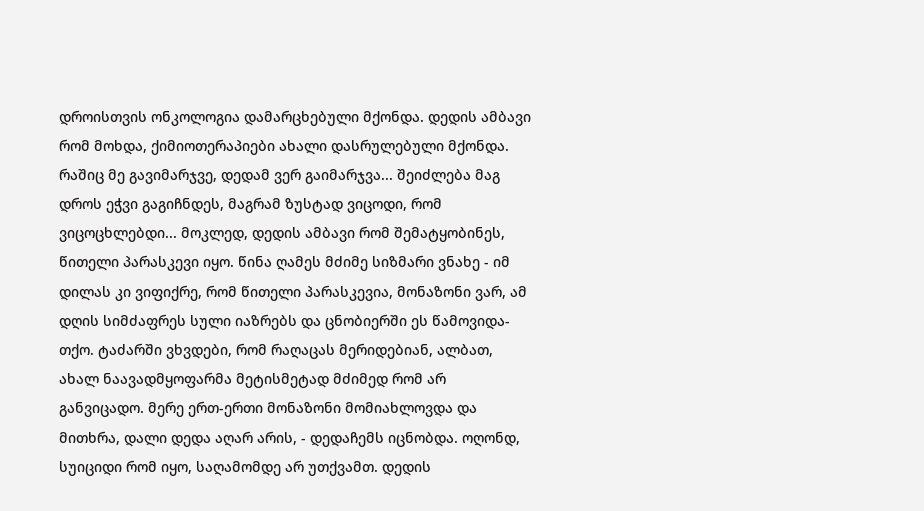დროისთვის ონკოლოგია დამარცხებული მქონდა. დედის ამბავი რომ მოხდა, ქიმიოთერაპიები ახალი დასრულებული მქონდა. რაშიც მე გავიმარჯვე, დედამ ვერ გაიმარჯვა... შეიძლება მაგ დროს ეჭვი გაგიჩნდეს, მაგრამ ზუსტად ვიცოდი, რომ ვიცოცხლებდი... მოკლედ, დედის ამბავი რომ შემატყობინეს, წითელი პარასკევი იყო. წინა ღამეს მძიმე სიზმარი ვნახე - იმ დილას კი ვიფიქრე, რომ წითელი პარასკევია, მონაზონი ვარ, ამ დღის სიმძაფრეს სული იაზრებს და ცნობიერში ეს წამოვიდა-თქო. ტაძარში ვხვდები, რომ რაღაცას მერიდებიან, ალბათ, ახალ ნაავადმყოფარმა მეტისმეტად მძიმედ რომ არ განვიცადო. მერე ერთ-ერთი მონაზონი მომიახლოვდა და მითხრა, დალი დედა აღარ არის, - დედაჩემს იცნობდა. ოღონდ, სუიციდი რომ იყო, საღამომდე არ უთქვამთ. დედის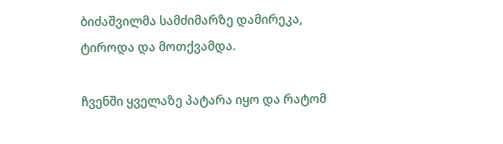ბიძაშვილმა სამძიმარზე დამირეკა, ტიროდა და მოთქვამდა.

ჩვენში ყველაზე პატარა იყო და რატომ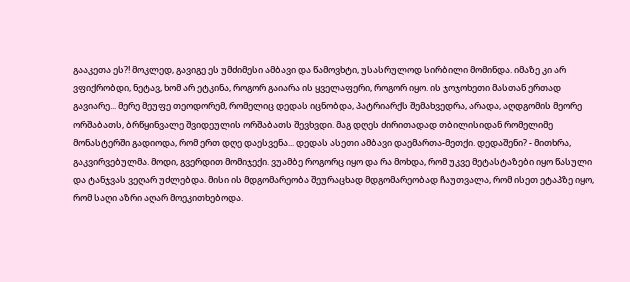გააკეთა ეს?! მოკლედ, გავიგე ეს უმძიმესი ამბავი და წამოვხტი, უსასრულოდ სირბილი მომინდა. იმაზე კი არ ვფიქრობდი, ნეტავ, ხომ არ ეტკინა, როგორ გაიარა ის ყველაფერი, როგორ იყო. ის ჯოჯოხეთი მასთან ერთად გავიარე... მერე მეუფე თეოდორემ, რომელიც დედას იცნობდა, პატრიარქს შემახვედრა, არადა, აღდგომის მეორე ორშაბათს, ბრწყინვალე შვიდეულის ორშაბათს შევხვდი. მაგ დღეს ძირითადად თბილისიდან რომელიმე მონასტერში გადიოდა, რომ ერთ დღე დაესვენა... დედას ასეთი ამბავი დაემართა-მეთქი. დედაშენი? - მითხრა, გაკვირვებულმა. მოდი, გვერდით მომიჯექი. ვუამბე როგორც იყო და რა მოხდა, რომ უკვე მეტასტაზები იყო წასული და ტანჯვას ვეღარ უძლებდა. მისი ის მდგომარეობა შეურაცხად მდგომარეობად ჩაუთვალა, რომ ისეთ ეტაპზე იყო, რომ საღი აზრი აღარ მოეკითხებოდა.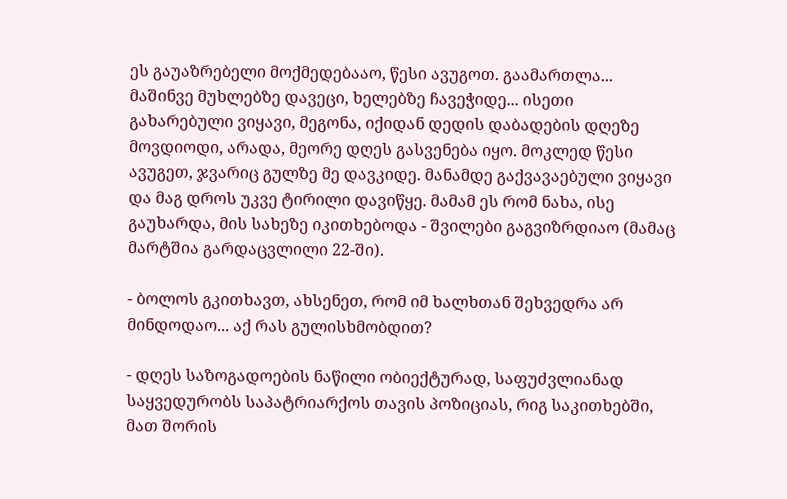ეს გაუაზრებელი მოქმედებააო, წესი ავუგოთ. გაამართლა... მაშინვე მუხლებზე დავეცი, ხელებზე ჩავეჭიდე... ისეთი გახარებული ვიყავი, მეგონა, იქიდან დედის დაბადების დღეზე მოვდიოდი, არადა, მეორე დღეს გასვენება იყო. მოკლედ წესი ავუგეთ, ჯვარიც გულზე მე დავკიდე. მანამდე გაქვავაებული ვიყავი და მაგ დროს უკვე ტირილი დავიწყე. მამამ ეს რომ ნახა, ისე გაუხარდა, მის სახეზე იკითხებოდა - შვილები გაგვიზრდიაო (მამაც მარტშია გარდაცვლილი 22-ში).

- ბოლოს გკითხავთ, ახსენეთ, რომ იმ ხალხთან შეხვედრა არ მინდოდაო... აქ რას გულისხმობდით?

- დღეს საზოგადოების ნაწილი ობიექტურად, საფუძვლიანად საყვედურობს საპატრიარქოს თავის პოზიციას, რიგ საკითხებში, მათ შორის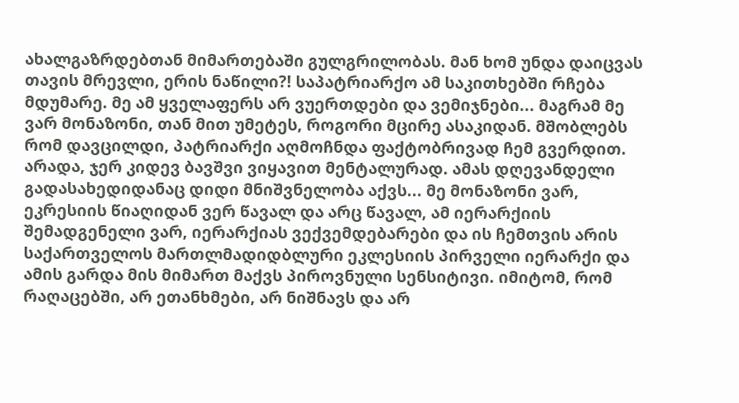ახალგაზრდებთან მიმართებაში გულგრილობას. მან ხომ უნდა დაიცვას თავის მრევლი, ერის ნაწილი?! საპატრიარქო ამ საკითხებში რჩება მდუმარე. მე ამ ყველაფერს არ ვუერთდები და ვემიჯნები... მაგრამ მე ვარ მონაზონი, თან მით უმეტეს, როგორი მცირე ასაკიდან. მშობლებს რომ დავცილდი, პატრიარქი აღმოჩნდა ფაქტობრივად ჩემ გვერდით. არადა, ჯერ კიდევ ბავშვი ვიყავით მენტალურად. ამას დღევანდელი გადასახედიდანაც დიდი მნიშვნელობა აქვს... მე მონაზონი ვარ, ეკრესიის წიაღიდან ვერ წავალ და არც წავალ, ამ იერარქიის შემადგენელი ვარ, იერარქიას ვექვემდებარები და ის ჩემთვის არის საქართველოს მართლმადიდბლური ეკლესიის პირველი იერარქი და ამის გარდა მის მიმართ მაქვს პიროვნული სენსიტივი. იმიტომ, რომ რაღაცებში, არ ეთანხმები, არ ნიშნავს და არ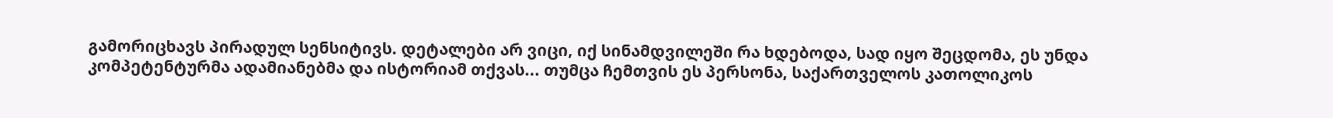გამორიცხავს პირადულ სენსიტივს. დეტალები არ ვიცი, იქ სინამდვილეში რა ხდებოდა, სად იყო შეცდომა, ეს უნდა კომპეტენტურმა ადამიანებმა და ისტორიამ თქვას... თუმცა ჩემთვის ეს პერსონა, საქართველოს კათოლიკოს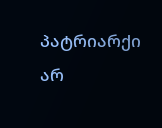პატრიარქი არ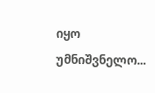იყო უმნიშვნელო...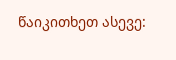წაიკითხეთ ასევე: